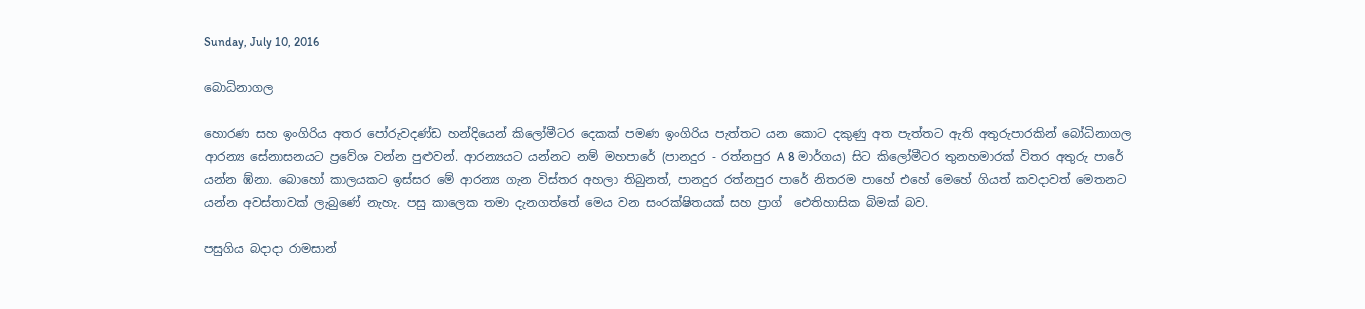Sunday, July 10, 2016

බොධිනාගල

හොරණ සහ ඉංගිරිය අතර පෝරුවදණ්ඩ හන්දියෙන් කිලෝමීටර දෙකක් පමණ ඉංගිරිය පැත්තට යන කොට දකුණු අත පැත්තට ඇති අතුරුපාරකින් බෝධිනාගල ආරන්‍ය සේනාසනයට ප්‍රවේශ වන්න පුළුවන්. ආරන්‍යයට යන්නට නම් මහපාරේ (පානදුර - රත්නපුර A 8 මාර්ගය) සිට කිලෝමීටර තුනහමාරක් විතර අතුරු පාරේ යන්න ඹ්නා. බොහෝ කාලයකට ඉස්සර මේ ආරන්‍ය ගැන විස්තර අහලා තිබුනත්, පානදුර රත්නපුර පාරේ නිතරම පාහේ එහේ මෙහේ ගියත් කවදාවත් මෙතනට යන්න අවස්තාවක් ලැබුණේ නැහැ. පසු කාලෙක තමා දැනගත්තේ මෙය වන සංරක්ෂිතයක් සහ ප්‍රාග් ‍ ‍‍ඓතිහාසික බිමක් බව.

පසුගිය බදාදා රාමසාන්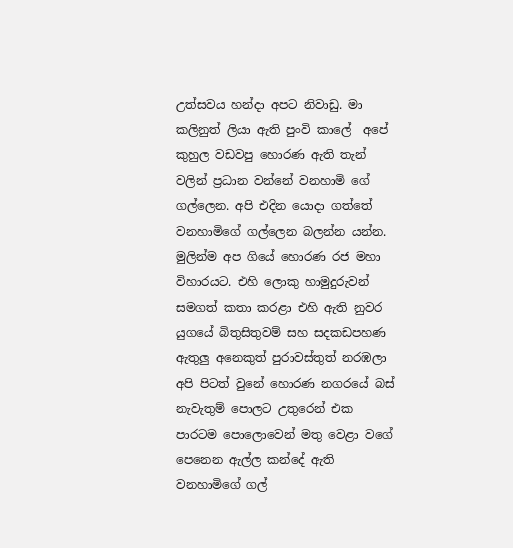උත්සවය හන්දා අපට නිවාඩු. මා කලිනුත් ලියා ඇති පුංවි කාලේ  අපේ කුහුල වඩවපු හොරණ ඇති තැන් වලින් ප්‍රධාන වන්නේ වනහාමි ගේ ගල්ලෙන. අපි එදින යොදා ගත්තේ වනහාමිගේ ගල්ලෙන බලන්න යන්න. මුලින්ම අප ගියේ හොරණ රජ මහා විහාරයට. එහි ලොකු හාමුදුරුවන් සමගත් කතා කරළා එහි ඇති නුවර යුගයේ බිතුසිතුවම් සහ සදකඩපහණ ඇතුලු අනෙකුත් පුරාවස්තුත් නරඹලා අපි පිටත් වුනේ හොරණ නගරයේ බස් නැවැතුම් පොලට උතුරෙන් එක පාරටම පොලොවෙන් මතු වෙළා වගේ පෙනෙන ඇල්ල කන්දේ ඇති වනහාමිගේ ගල්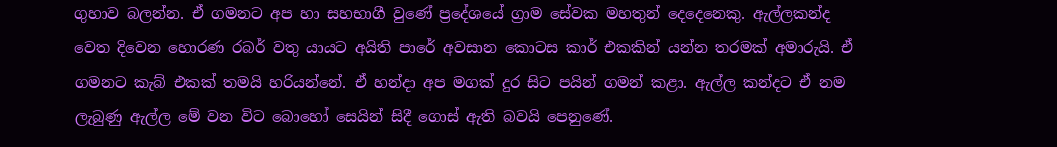ගුහාව බලන්න. ඒ ගමනට අප හා සහභාගී වුණේ ප්‍රදේශයේ ග්‍රාම සේවක මහතුන් දෙදෙනෙකු. ඇල්ලකන්ද වෙත දිවෙන හොරණ රබර් වතු යායට අයිති පාරේ අවසාන කොටස කාර් එකකින් යන්න තරමක් අමාරුයි. ඒ ගමනට කැබ් එකක් තමයි හරියන්නේ. ඒ හන්දා අප මගක් දුර සිට පයින් ගමන් කළා. ඇල්ල කන්දට ඒ නම ලැබුණු ඇල්ල මේ වන විට බොහෝ සෙයින් සිදී ගොස් ඇති බවයි පෙනුණේ.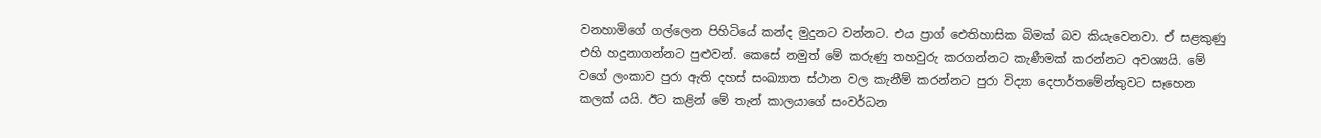වනහාමිගේ ගල්ලෙන පිහිටියේ කන්ද මුදුනට වන්නට. එය ප්‍රාග් ඓතිහාසික බිමක් බව කියැවෙනවා. ඒ සළකුණු එහි හදුනාගන්නට පුළුවන්. කෙසේ නමුත් මේ කරුණු තහවුරු කරගන්නට කැණීමක් කරන්නට අවශ්‍යයි. මේ වගේ ලංකාව පුරා ඇති දහස් සංඛ්‍යාත ස්ථාන වල කැනීම් කරන්නට පුරා විද්‍යා දෙපාර්තමේන්තුවට සෑහෙන කලක් යයි. ඊට කළින් මේ තැන් කාලයාගේ සංවර්ධන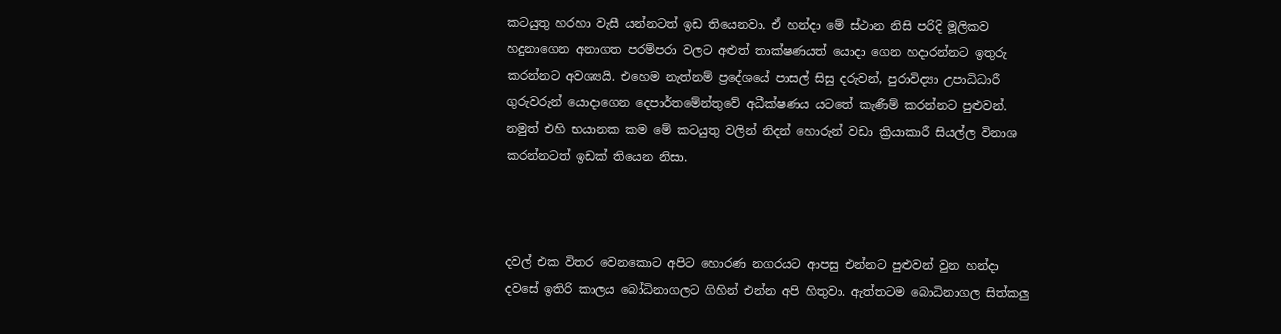කටයුතු හරහා වැසී යන්නටත් ඉඩ තියෙනවා. ඒ හන්දා මේ ස්ථාන නිසි පරිදි මූලිකව හදුනාගෙන අනාගත පරම්පරා වලට අළුත් තාක්ෂණයත් යොදා ගෙන හදාරන්නට ඉතුරු කරන්නට අවශ්‍යයි. එහෙම නැත්නම් ප්‍රදේශයේ පාසල් සිසු දරුවන්, පුරාවිද්‍යා උපාධිධාරී ගුරුවරුන් යොදාගෙන දෙපාර්තමේන්තුවේ අධීක්ෂණය යටතේ කැණීම් කරන්නට පුළුවන්. නමුත් එහි භයානක කම මේ කටයුතු වලින් නිදන් හොරුන් වඩා ක්‍රියාකාරී සියල්ල විනාශ කරන්නටත් ඉඩක් තියෙන නිසා.



දවල් එක විතර වෙනකොට අ‍පිට හොරණ නගරයට ආපසු එන්නට පුළුවන් වුන හන්දා දවසේ ඉතිරි කාලය බෝධිනාගලට ගිහින් එන්න අපි හිතුවා. ඇත්තටම බොධිනාගල සිත්කලු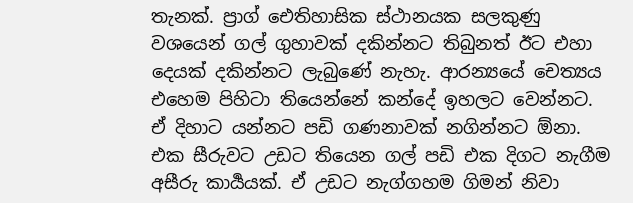තැනක්. ප්‍රාග් ඓතිහාසික ස්ථානයක සලකුණු වශයෙන් ගල් ගුහාවක් දකින්නට තිබුනත් ඊට එහා දෙයක් දකින්නට ලැබුණේ නැහැ. ආරන්‍යයේ චෙත්‍යය එහෙම පිහිටා තියෙන්නේ කන්දේ ඉහලට වෙන්නට. ඒ දිහාට යන්නට පඩි ගණනාවක් නගින්නට ඕනා. එක සීරුවට උඩට තියෙන ගල් පඩි එක දිගට නැගීම අසීරු කාර්‍යයක්. ඒ උඩට නැග්ගහම ගිමන් නිවා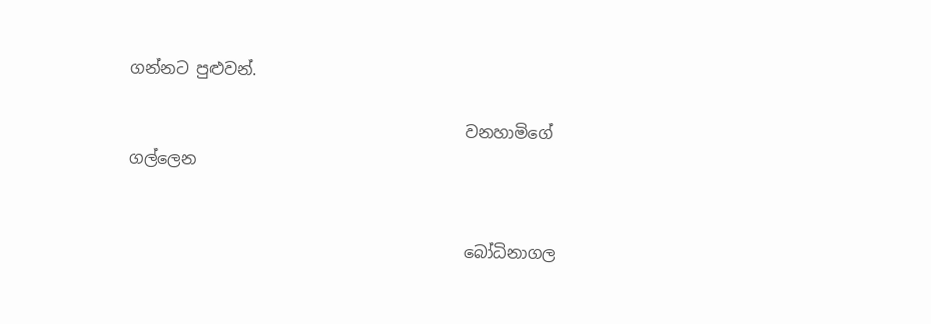ගන්නට පුළුවන්.

                                          වනහාමිගේ ගල්ලෙන


                                          බෝධිනාගල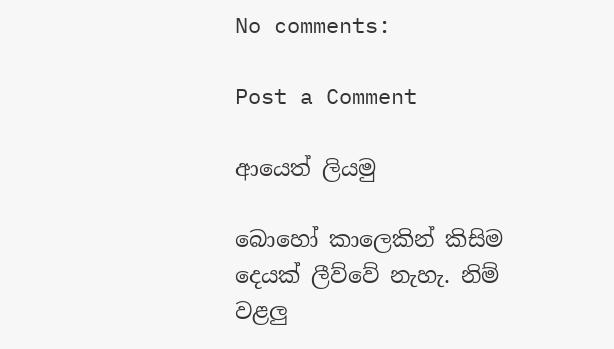No comments:

Post a Comment

ආයෙත් ලියමු

බොහෝ කාලෙකින් කිසිම දෙයක් ලීව්වේ නැහැ. නිම් වළලු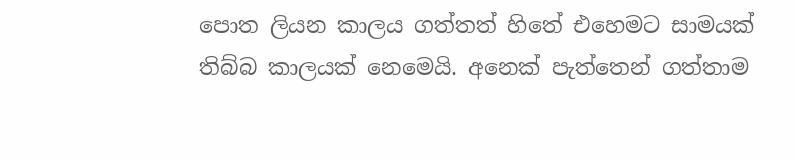පොත ලියන කාලය ගත්තත් හිතේ එහෙමට සාමයක් තිබ්බ කාලයක් නෙමෙයි. අනෙක් පැත්තෙන් ගත්තාම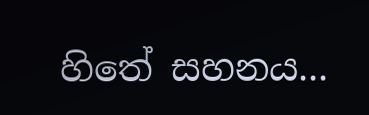හිතේ සහනය...